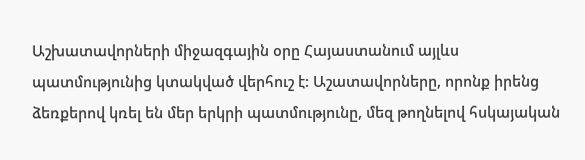Աշխատավորների միջազգային օրը Հայաստանում այլևս պատմությունից կտակված վերհուշ է: Աշատավորները, որոնք իրենց ձեռքերով կռել են մեր երկրի պատմությունը, մեզ թողնելով հսկայական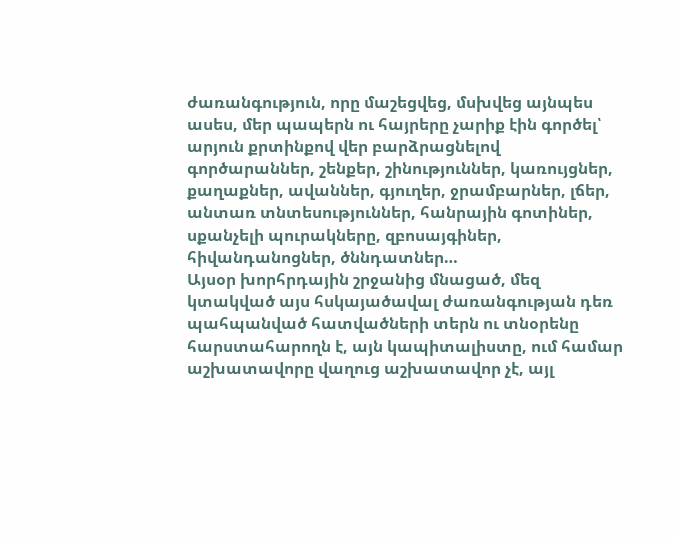ժառանգություն, որը մաշեցվեց, մսխվեց այնպես ասես, մեր պապերն ու հայրերը չարիք էին գործել՝ արյուն քրտինքով վեր բարձրացնելով գործարաններ, շենքեր, շինություններ, կառույցներ, քաղաքներ, ավաններ, գյուղեր, ջրամբարներ, լճեր, անտառ տնտեսություններ, հանրային գոտիներ, սքանչելի պուրակները, զբոսայգիներ, հիվանդանոցներ, ծննդատներ…
Այսօր խորհրդային շրջանից մնացած, մեզ կտակված այս հսկայածավալ ժառանգության դեռ պահպանված հատվածների տերն ու տնօրենը հարստահարողն է, այն կապիտալիստը, ում համար աշխատավորը վաղուց աշխատավոր չէ, այլ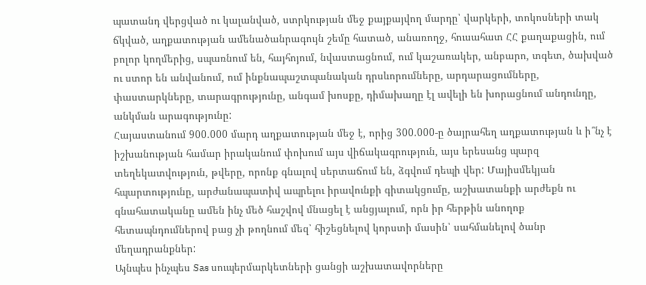պատանդ վերցված ու կալանված, ստրկության մեջ քայքայվող մարդը՝ վարկերի, տոկոսների տակ ճկված, աղքատության ամենածանրագույն շեմը հատած, անառողջ, հուսահատ ՀՀ քաղաքացին, ում բոլոր կողմերից, սպառնում են, հայհոյում, նվաստացնում, ում կաշառակեր, անբարո, տգետ, ծախված ու ստոր են անվանում, ում ինքնապաշտպանական դրսևորումները, արդարացումները, փաստարկները, տարագրությունը, անգամ խոսքը, դիմախաղը էլ ավելի են խորացնում անդունդը, անկման արագությունը:
Հայաստանում 900.000 մարդ աղքատության մեջ է, որից 300.000-ը ծայրահեղ աղքատության և ի՞նչ է իշխանության համար իրականում փոխում այս վիճակագրություն, այս երեսանց պարզ տեղեկատվություն, թվերը, որոնք գնալով սերտաճում են, ձգվում դեպի վեր: Մայիսմեկյան հպարտությունը, արժանապատիվ ապրելու իրավունքի գիտակցումը, աշխատանքի արժեքն ու գնահատականը ամեն ինչ մեծ հաշվով մնացել է անցյալում, որն իր հերթին անողոք հետապնդումներով բաց չի թողնում մեզ՝ հիշեցնելով կորստի մասին՝ սահմանելով ծանր մեղադրանքներ:
Այնպես ինչպես Sas սուպերմարկետների ցանցի աշխատավորները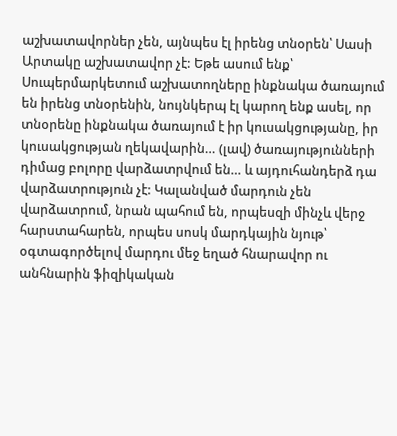աշխատավորներ չեն, այնպես էլ իրենց տնօրեն՝ Սասի Արտակը աշխատավոր չէ: Եթե ասում ենք՝ Սուպերմարկետում աշխատողները ինքնակա ծառայում են իրենց տնօրենին, նույնկերպ էլ կարող ենք ասել, որ տնօրենը ինքնակա ծառայում է իր կուսակցությանը, իր կուսակցության ղեկավարին… (լավ) ծառայությունների դիմաց բոլորը վարձատրվում են… և այդուհանդերձ դա վարձատրություն չէ: Կալանված մարդուն չեն վարձատրում, նրան պահում են, որպեսզի մինչև վերջ հարստահարեն, որպես սոսկ մարդկային նյութ՝ օգտագործելով մարդու մեջ եղած հնարավոր ու անհնարին ֆիզիկական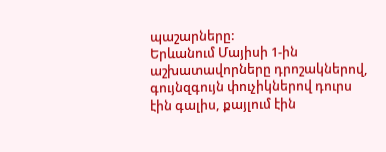պաշարները:
Երևանում Մայիսի 1-ին աշխատավորները դրոշակներով, գույնզգույն փուչիկներով դուրս էին գալիս, քայլում էին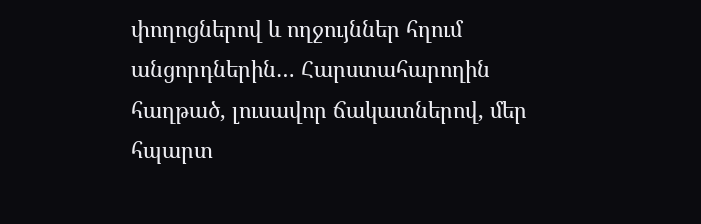փողոցներով և ողջույններ հղում անցորդներին… Հարստահարողին հաղթած, լուսավոր ճակատներով, մեր հպարտ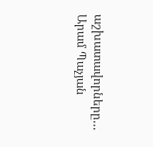աշխատավորները…
Արամ Պաչյան